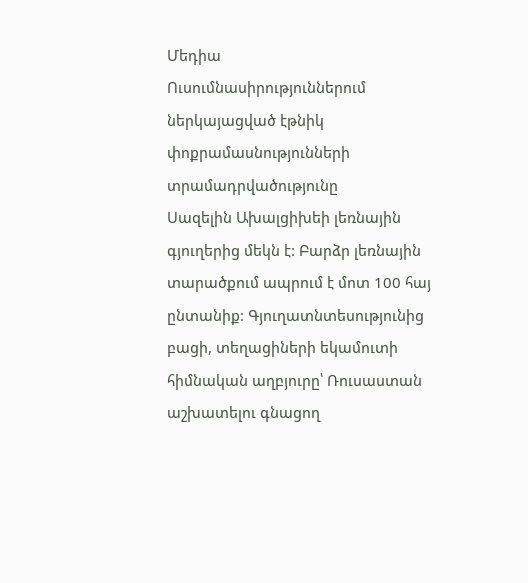Մեդիա
Ուսումնասիրություններում ներկայացված էթնիկ փոքրամասնությունների տրամադրվածությունը
Սազելին Ախալցիխեի լեռնային գյուղերից մեկն է: Բարձր լեռնային տարածքում ապրում է մոտ 100 հայ ընտանիք: Գյուղատնտեսությունից բացի, տեղացիների եկամուտի հիմնական աղբյուրը՝ Ռուսաստան աշխատելու գնացող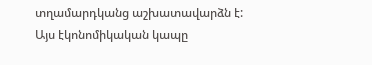տղամարդկանց աշխատավարձն է: Այս էկոնոմիկական կապը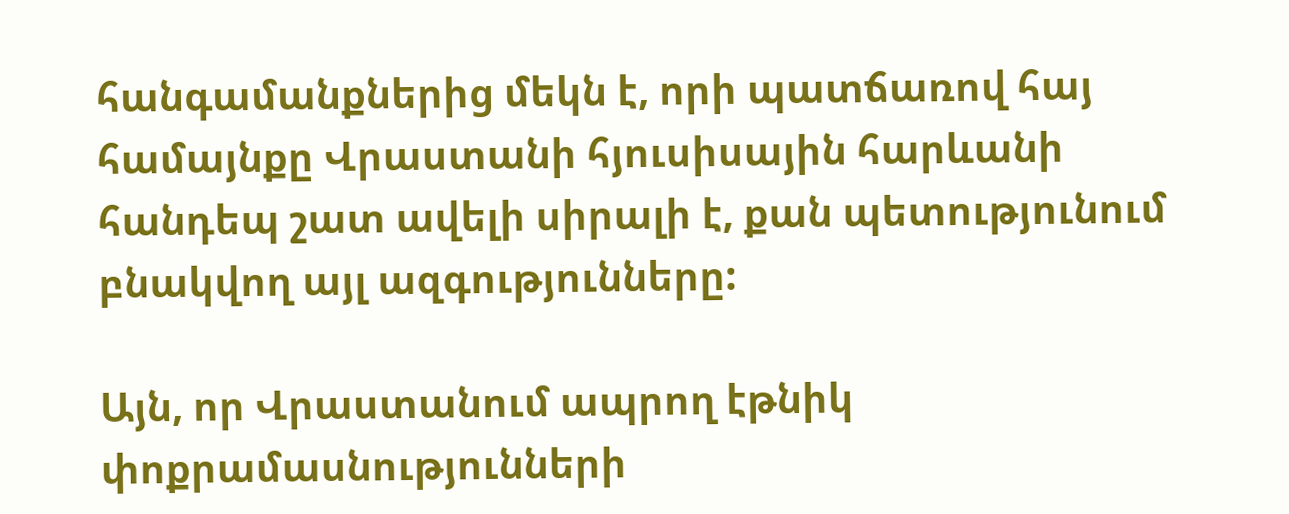հանգամանքներից մեկն է, որի պատճառով հայ համայնքը Վրաստանի հյուսիսային հարևանի հանդեպ շատ ավելի սիրալի է, քան պետությունում բնակվող այլ ազգությունները:

Այն, որ Վրաստանում ապրող էթնիկ փոքրամասնությունների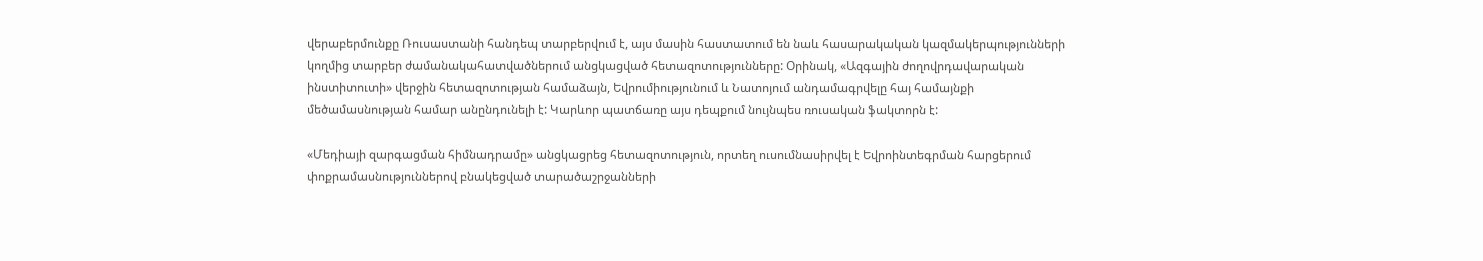վերաբերմունքը Ռուսաստանի հանդեպ տարբերվում է, այս մասին հաստատում են նաև հասարակական կազմակերպությունների կողմից տարբեր ժամանակահատվածներում անցկացված հետազոտությունները: Օրինակ, «Ազգային ժողովրդավարական ինստիտուտի» վերջին հետազոտության համաձայն, Եվրումիությունում և Նատոյում անդամագրվելը հայ համայնքի մեծամասնության համար անընդունելի է: Կարևոր պատճառը այս դեպքում նույնպես ռուսական ֆակտորն է:

«Մեդիայի զարգացման հիմնադրամը» անցկացրեց հետազոտություն, որտեղ ուսումնասիրվել է Եվրոինտեգրման հարցերում փոքրամասնություններով բնակեցված տարածաշրջանների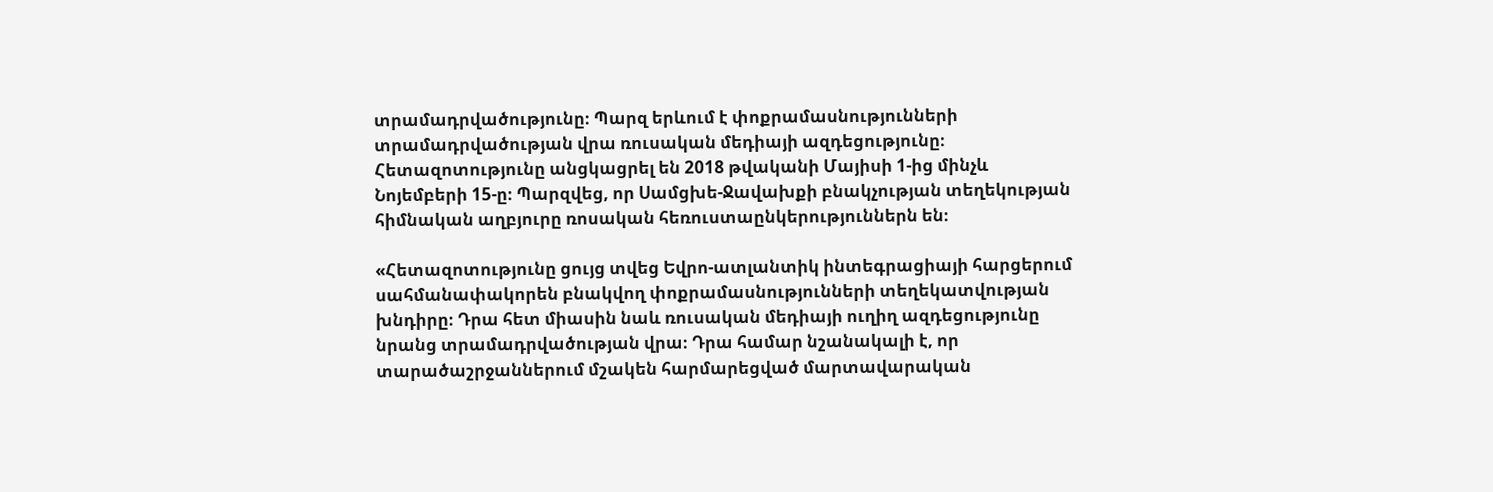տրամադրվածությունը։ Պարզ երևում է փոքրամասնությունների տրամադրվածության վրա ռուսական մեդիայի ազդեցությունը։
Հետազոտությունը անցկացրել են 2018 թվականի Մայիսի 1-ից մինչև Նոյեմբերի 15-ը։ Պարզվեց, որ Սամցխե-Ջավախքի բնակչության տեղեկության հիմնական աղբյուրը ռոսական հեռուստաընկերություններն են։

«Հետազոտությունը ցույց տվեց Եվրո-ատլանտիկ ինտեգրացիայի հարցերում սահմանափակորեն բնակվող փոքրամասնությունների տեղեկատվության խնդիրը։ Դրա հետ միասին նաև ռուսական մեդիայի ուղիղ ազդեցությունը նրանց տրամադրվածության վրա։ Դրա համար նշանակալի է, որ տարածաշրջաններում մշակեն հարմարեցված մարտավարական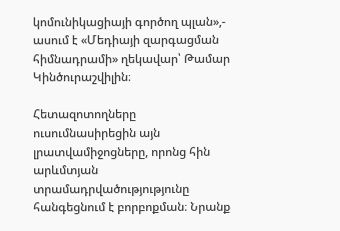կոմունիկացիայի գործող պլան»,- ասում է «Մեդիայի զարգացման հիմնադրամի» ղեկավար՝ Թամար Կինծուրաշվիլին։

Հետազոտողները ուսումնասիրեցին այն լրատվամիջոցները, որոնց հին արևմտյան տրամադրվածությությունը հանգեցնում է բորբոքման։ Նրանք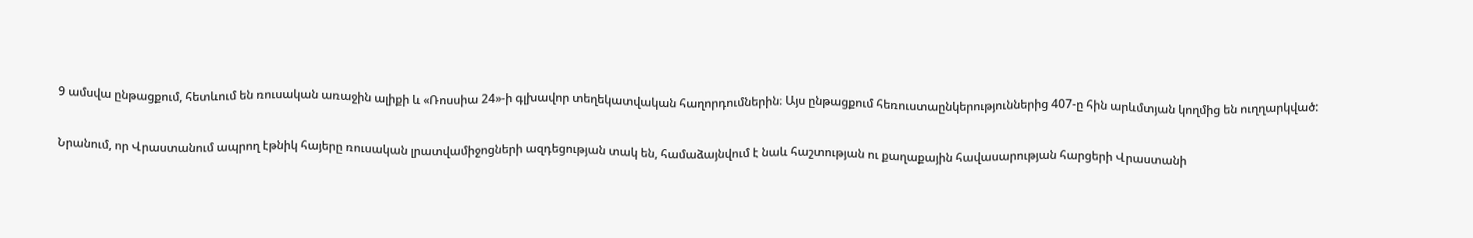9 ամսվա ընթացքում, հետևում են ռուսական առաջին ալիքի և «Ռոսսիա 24»-ի գլխավոր տեղեկատվական հաղորդումներին։ Այս ընթացքում հեռուստաընկերություններից 407-ը հին արևմտյան կողմից են ուղղարկված:

Նրանում, որ Վրաստանում ապրող էթնիկ հայերը ռուսական լրատվամիջոցների ազդեցության տակ են, համաձայնվում է նաև հաշտության ու քաղաքային հավասարության հարցերի Վրաստանի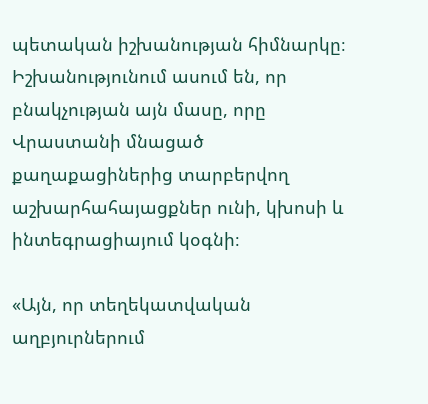պետական իշխանության հիմնարկը։ Իշխանությունում ասում են, որ բնակչության այն մասը, որը Վրաստանի մնացած քաղաքացիներից տարբերվող աշխարհահայացքներ ունի, կխոսի և ինտեգրացիայում կօգնի։

«Այն, որ տեղեկատվական աղբյուրներում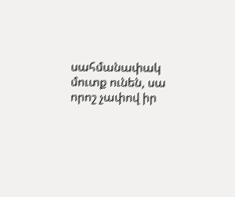սահմանափակ մուտք ունեն, սա որոշ չափով իր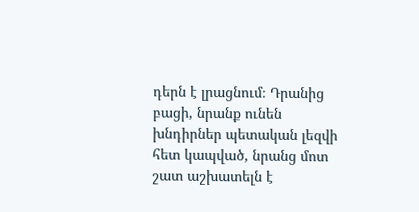դերն է լրացնում։ Դրանից բացի, նրանք ունեն խնդիրներ պետական լեզվի հետ կապված, նրանց մոտ շատ աշխատելն է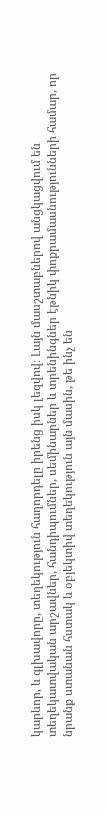կարևոր, և գլխավորը, տեղեկություն հաղորդելը իրենց իսկ լեզվով։ Լայն մասշտաբներով անցկացվում են տեղեկատվական արշավներ, հանդիպումներ, սեմինարներ և տրենինգներ էթնիկ փոքրամասնությունների համար, որ նրանք ստանան հստակ և օբյեկտիվ տեղեկություն այն մասին, թե ինչ են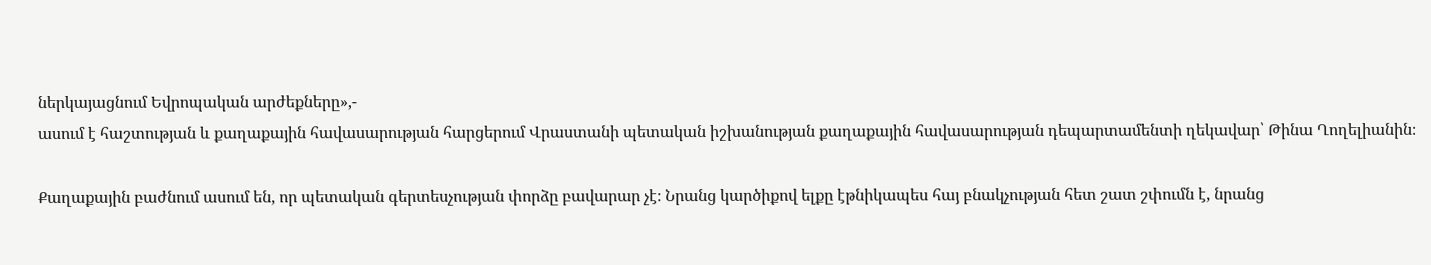ներկայացնում Եվրոպական արժեքները»,-
ասում է հաշտության և քաղաքային հավասարության հարցերում Վրաստանի պետական իշխանության քաղաքային հավասարության դեպարտամենտի ղեկավար՝ Թինա Ղողելիանին։

Քաղաքային բաժնում ասում են, որ պետական գերտեսչության փորձը բավարար չէ։ Նրանց կարծիքով ելքը էթնիկապես հայ բնակչության հետ շատ շփումն է, նրանց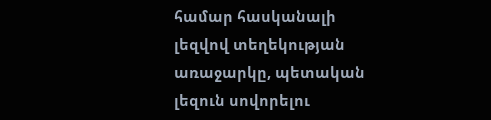համար հասկանալի լեզվով տեղեկության առաջարկը, պետական լեզուն սովորելու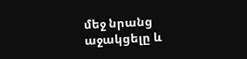մեջ նրանց աջակցելը և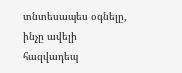տնտեսապես օգնելը, ինչը ավելի հազվադեպ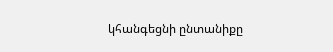կհանգեցնի ընտանիքը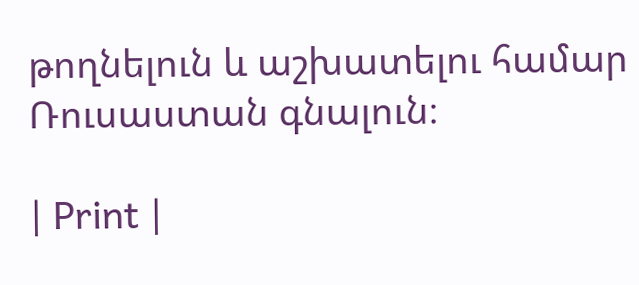թողնելուն և աշխատելու համար Ռուսաստան գնալուն։

| Print |